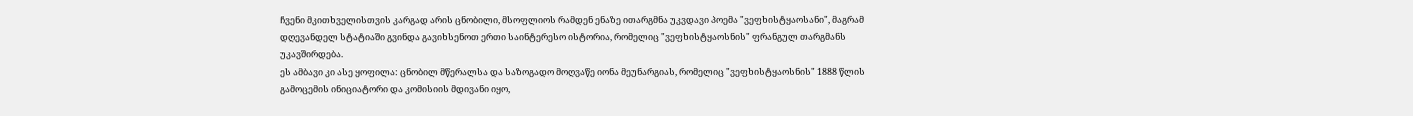ჩვენი მკითხველისთვის კარგად არის ცნობილი, მსოფლიოს რამდენ ენაზე ითარგმნა უკვდავი პოემა "ვეფხისტყაოსანი", მაგრამ დღევანდელ სტატიაში გვინდა გავიხსენოთ ერთი საინტერესო ისტორია, რომელიც "ვეფხისტყაოსნის" ფრანგულ თარგმანს უკავშირდება.
ეს ამბავი კი ასე ყოფილა: ცნობილ მწერალსა და საზოგადო მოღვაწე იონა მეუნარგიას, რომელიც "ვეფხისტყაოსნის" 1888 წლის გამოცემის ინიციატორი და კომისიის მდივანი იყო,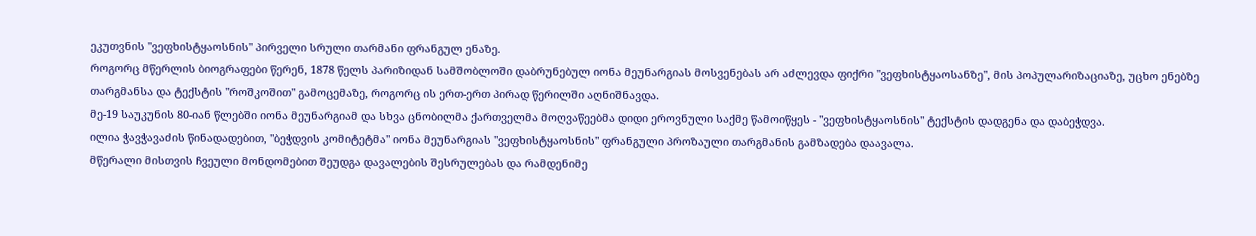ეკუთვნის "ვეფხისტყაოსნის" პირველი სრული თარმანი ფრანგულ ენაზე.
როგორც მწერლის ბიოგრაფები წერენ, 1878 წელს პარიზიდან სამშობლოში დაბრუნებულ იონა მეუნარგიას მოსვენებას არ აძლევდა ფიქრი "ვეფხისტყაოსანზე", მის პოპულარიზაციაზე, უცხო ენებზე თარგმანსა და ტექსტის "როშკოშით" გამოცემაზე, როგორც ის ერთ-ერთ პირად წერილში აღნიშნავდა.
მე-19 საუკუნის 80-იან წლებში იონა მეუნარგიამ და სხვა ცნობილმა ქართველმა მოღვაწეებმა დიდი ეროვნული საქმე წამოიწყეს - "ვეფხისტყაოსნის" ტექსტის დადგენა და დაბეჭდვა.
ილია ჭავჭავაძის წინადადებით, "ბეჭდვის კომიტეტმა" იონა მეუნარგიას "ვეფხისტყაოსნის" ფრანგული პროზაული თარგმანის გამზადება დაავალა.
მწერალი მისთვის ჩვეული მონდომებით შეუდგა დავალების შესრულებას და რამდენიმე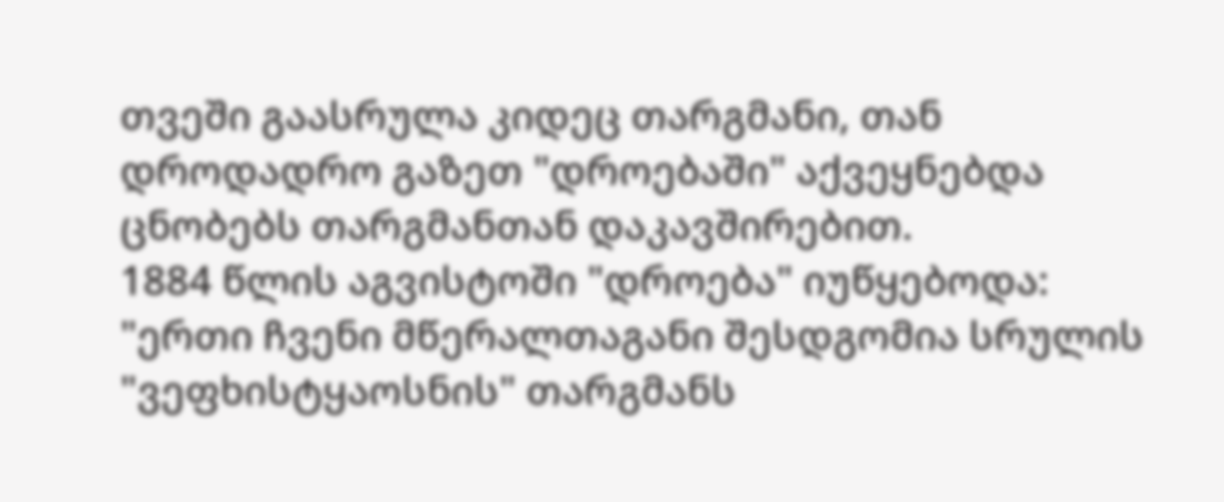თვეში გაასრულა კიდეც თარგმანი, თან დროდადრო გაზეთ "დროებაში" აქვეყნებდა ცნობებს თარგმანთან დაკავშირებით.
1884 წლის აგვისტოში "დროება" იუწყებოდა: "ერთი ჩვენი მწერალთაგანი შესდგომია სრულის "ვეფხისტყაოსნის" თარგმანს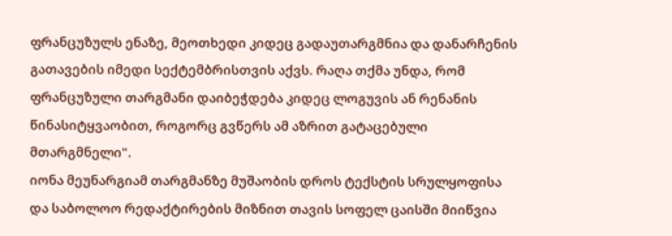ფრანცუზულს ენაზე, მეოთხედი კიდეც გადაუთარგმნია და დანარჩენის გათავების იმედი სექტემბრისთვის აქვს. რაღა თქმა უნდა, რომ ფრანცუზული თარგმანი დაიბეჭდება კიდეც ლოგუვის ან რენანის წინასიტყვაობით, როგორც გვწერს ამ აზრით გატაცებული მთარგმნელი".
იონა მეუნარგიამ თარგმანზე მუშაობის დროს ტექსტის სრულყოფისა და საბოლოო რედაქტირების მიზნით თავის სოფელ ცაისში მიიწვია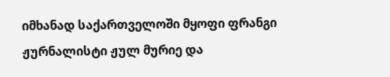იმხანად საქართველოში მყოფი ფრანგი ჟურნალისტი ჟულ მურიე და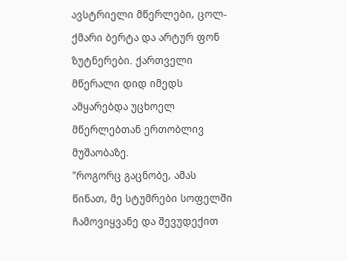ავსტრიელი მწერლები, ცოლ-ქმარი ბერტა და არტურ ფონ ზუტნერები. ქართველი მწერალი დიდ იმედს ამყარებდა უცხოელ მწერლებთან ერთობლივ მუშაობაზე.
"როგორც გაცნობე, ამას წინათ, მე სტუმრები სოფელში ჩამოვიყვანე და შევუდექით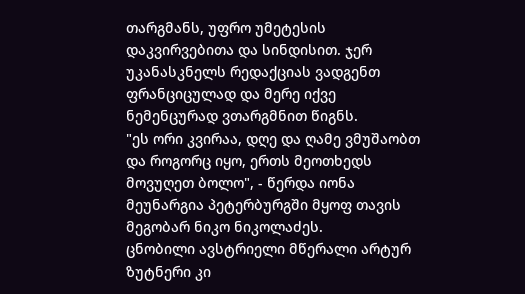თარგმანს, უფრო უმეტესის დაკვირვებითა და სინდისით. ჯერ უკანასკნელს რედაქციას ვადგენთ ფრანციცულად და მერე იქვე ნემენცურად ვთარგმნით წიგნს.
"ეს ორი კვირაა, დღე და ღამე ვმუშაობთ და როგორც იყო, ერთს მეოთხედს მოვუღეთ ბოლო", - წერდა იონა მეუნარგია პეტერბურგში მყოფ თავის მეგობარ ნიკო ნიკოლაძეს.
ცნობილი ავსტრიელი მწერალი არტურ ზუტნერი კი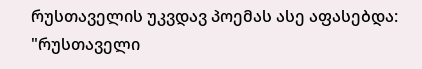რუსთაველის უკვდავ პოემას ასე აფასებდა: "რუსთაველი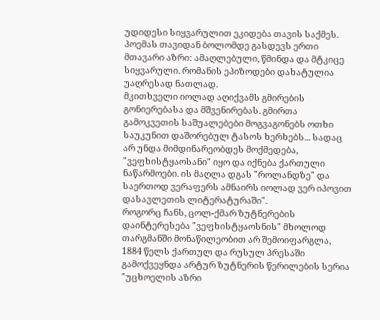უდიდესი სიყვარულით ეკიდება თავის საქმეს. პოემას თავიდან ბოლომდე გასდევს ერთი მთავარი აზრი: ამაღლებული, წმინდა და მტკიცე სიყვარული. რომანის ეპიზოდები დახატულია უაღრესად ნათლად.
მკითხველი იოლად აღიქვამს გმირების გონიერებასა და მშვენირებას. გმირთა გამოკვეთის საშუალებები მოგვაგონებს ოთხი საუკუნით დაშორებულ ტასოს ხერხებს... სადაც არ უნდა მიმდინარეობდეს მოქმედება, "ვეფხისტყაოსანი" იყო და იქნება ქართული ნაწარმოები. ის მაღლა დგას "როლანდზე" და საერთოდ ვერაფერს ამნაირს იოლად ვერ იპოვით დასავლეთის ლიტერატურაში".
როგორც ჩანს, ცოლ-ქმარ ზუტნერების დაინტერესება "ვეფხისტყაოსნის" მხოლოდ თარგმანში მონაწილეობით არ შემოიფარგლა, 1884 წელს ქართულ და რუსულ პრესაში გამოქვეყნდა არტურ ზუტნერის წერილების სერია "უცხოელის აზრი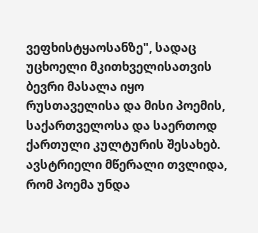ვეფხისტყაოსანზე", სადაც უცხოელი მკითხველისათვის ბევრი მასალა იყო რუსთაველისა და მისი პოემის, საქართველოსა და საერთოდ ქართული კულტურის შესახებ.
ავსტრიელი მწერალი თვლიდა, რომ პოემა უნდა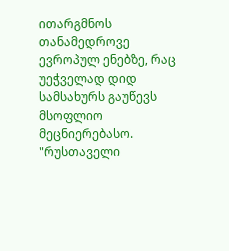ითარგმნოს თანამედროვე ევროპულ ენებზე, რაც უეჭველად დიდ სამსახურს გაუწევს მსოფლიო მეცნიერებასო.
"რუსთაველი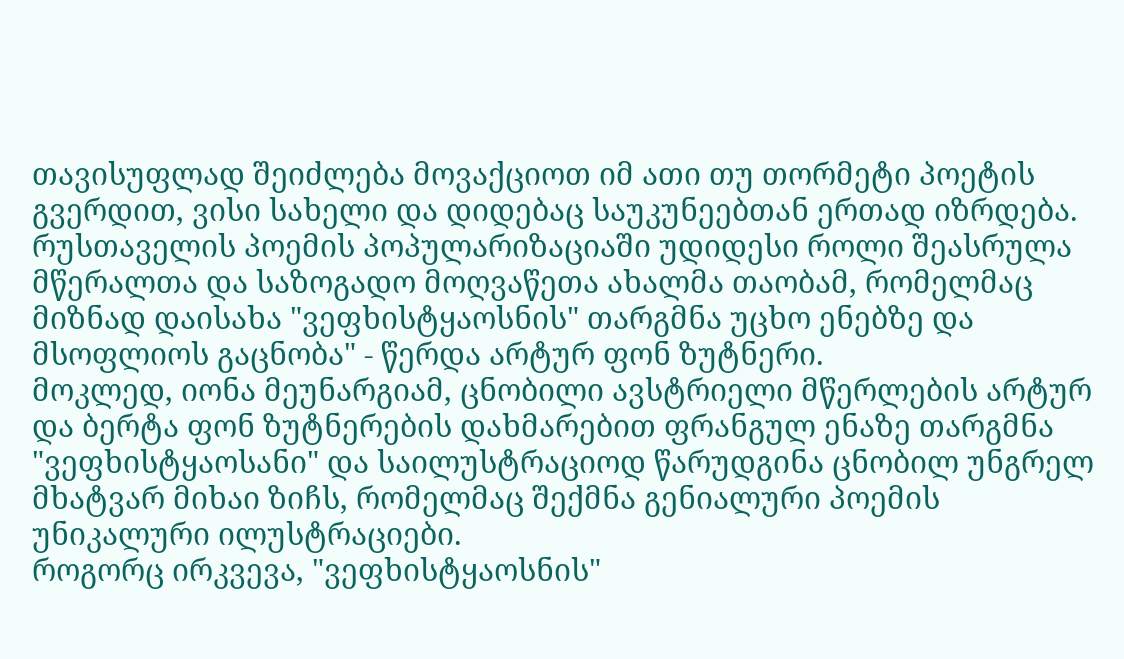თავისუფლად შეიძლება მოვაქციოთ იმ ათი თუ თორმეტი პოეტის გვერდით, ვისი სახელი და დიდებაც საუკუნეებთან ერთად იზრდება. რუსთაველის პოემის პოპულარიზაციაში უდიდესი როლი შეასრულა მწერალთა და საზოგადო მოღვაწეთა ახალმა თაობამ, რომელმაც მიზნად დაისახა "ვეფხისტყაოსნის" თარგმნა უცხო ენებზე და მსოფლიოს გაცნობა" - წერდა არტურ ფონ ზუტნერი.
მოკლედ, იონა მეუნარგიამ, ცნობილი ავსტრიელი მწერლების არტურ და ბერტა ფონ ზუტნერების დახმარებით ფრანგულ ენაზე თარგმნა "ვეფხისტყაოსანი" და საილუსტრაციოდ წარუდგინა ცნობილ უნგრელ მხატვარ მიხაი ზიჩს, რომელმაც შექმნა გენიალური პოემის უნიკალური ილუსტრაციები.
როგორც ირკვევა, "ვეფხისტყაოსნის"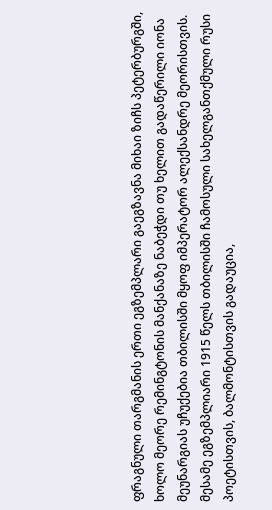ფრაგნული თარგმანის ერთი ეგზემპლარი გაეგზავნა მიხაი ზიჩს პეტერბურგში, ხოლო მეორე რემინგტონის მანქანაზე ნაბეჭდი თუ ხელით გადაწერილი იონა მეუნარგიას უჩუქებია თბილისში მყოფ იმპერატორ ალექსანდრე მეორისთვის.
მესამე ეგზემპლიარი 1915 წელს თბილისში ჩამოსული სახელგანთქმული რუსი პოეტისთვის, ბალმონტისთვის გადაუცია,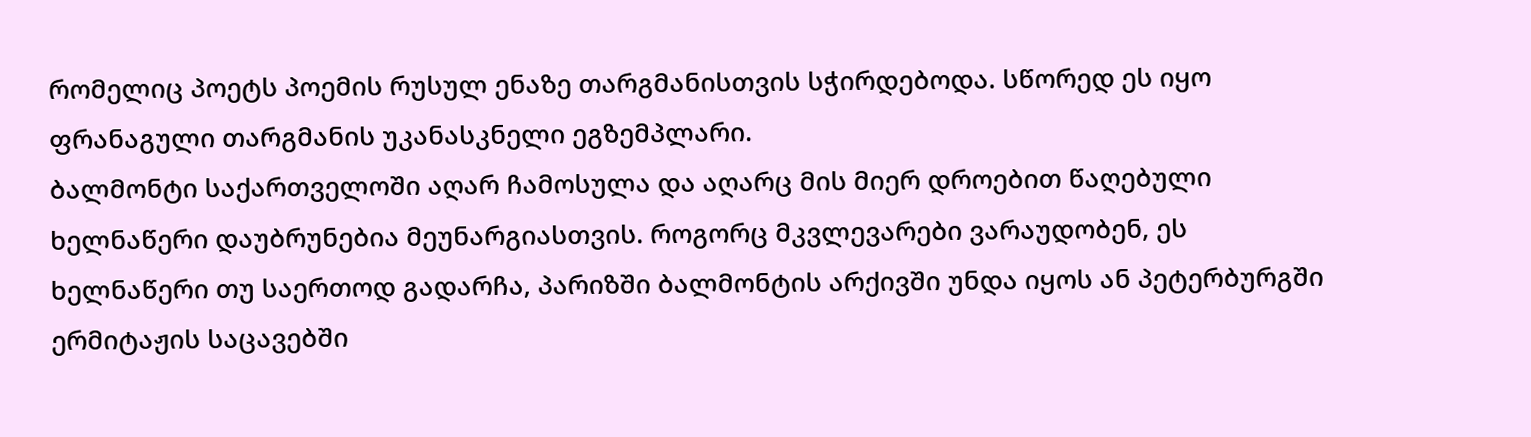რომელიც პოეტს პოემის რუსულ ენაზე თარგმანისთვის სჭირდებოდა. სწორედ ეს იყო ფრანაგული თარგმანის უკანასკნელი ეგზემპლარი.
ბალმონტი საქართველოში აღარ ჩამოსულა და აღარც მის მიერ დროებით წაღებული ხელნაწერი დაუბრუნებია მეუნარგიასთვის. როგორც მკვლევარები ვარაუდობენ, ეს ხელნაწერი თუ საერთოდ გადარჩა, პარიზში ბალმონტის არქივში უნდა იყოს ან პეტერბურგში ერმიტაჟის საცავებში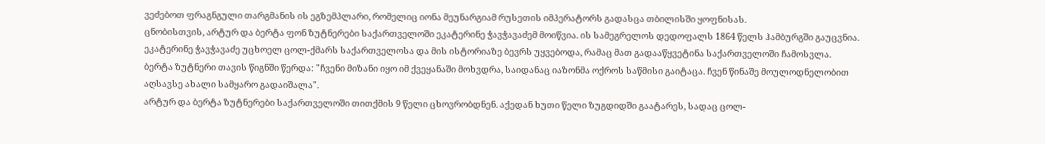ვეძებოთ ფრაგნგული თარგმანის ის ეგზემპლარი, რომელიც იონა მეუნარგიამ რუსეთის იმპერატორს გადასცა თბილისში ყოფნისას.
ცნობისთვის, არტურ და ბერტა ფონ ზუტნერები საქართველოში ეკატერინე ჭავჭავაძემ მოიწვია. ის სამეგრელოს დედოფალს 1864 წელს ჰამბურგში გაუცვნია. ეკატერინე ჭავჭავაძე უცხოელ ცოლ-ქმარს საქართველოსა და მის ისტორიაზე ბევრს უყვებოდა, რამაც მათ გადააწყვეტინა საქართველოში ჩამოსვლა.
ბერტა ზუტნერი თავის წიგნში წერდა: "ჩვენი მიზანი იყო იმ ქვეყანაში მოხვდრა, საიდანაც იაზონმა ოქროს საწმისი გაიტაცა. ჩვენ წინაშე მოულოდნელობით აღსავსე ახალი სამყარო გადაიშალა".
არტურ და ბერტა ზუტნერები საქართველოში თითქმის 9 წელი ცხოვრობდნენ. აქედან ხუთი წელი ზუგდიდში გაატარეს, სადაც ცოლ-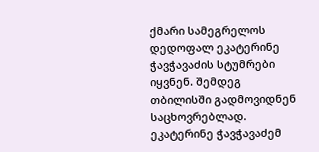ქმარი სამეგრელოს დედოფალ ეკატერინე ჭავჭავაძის სტუმრები იყვნენ. შემდეგ თბილისში გადმოვიდნენ საცხოვრებლად.
ეკატერინე ჭავჭავაძემ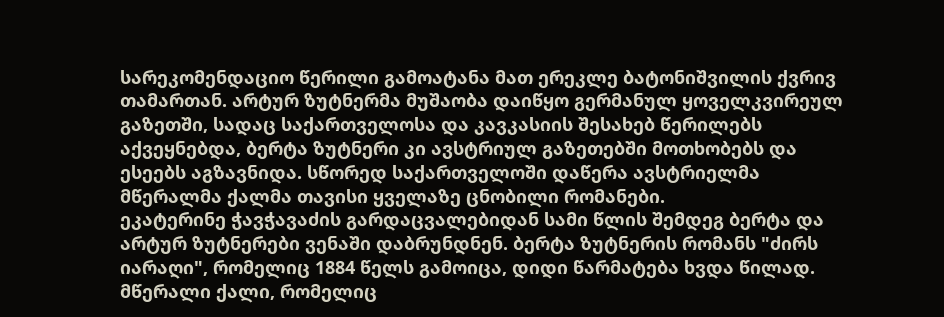სარეკომენდაციო წერილი გამოატანა მათ ერეკლე ბატონიშვილის ქვრივ თამართან. არტურ ზუტნერმა მუშაობა დაიწყო გერმანულ ყოველკვირეულ გაზეთში, სადაც საქართველოსა და კავკასიის შესახებ წერილებს აქვეყნებდა, ბერტა ზუტნერი კი ავსტრიულ გაზეთებში მოთხობებს და ესეებს აგზავნიდა. სწორედ საქართველოში დაწერა ავსტრიელმა მწერალმა ქალმა თავისი ყველაზე ცნობილი რომანები.
ეკატერინე ჭავჭავაძის გარდაცვალებიდან სამი წლის შემდეგ ბერტა და არტურ ზუტნერები ვენაში დაბრუნდნენ. ბერტა ზუტნერის რომანს "ძირს იარაღი", რომელიც 1884 წელს გამოიცა, დიდი წარმატება ხვდა წილად.
მწერალი ქალი, რომელიც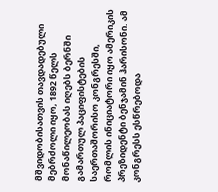მშვიდობისათვის თავდადებული მებრძოლი იყო, 1892 წელს მონაწილეობას იღებს ბერნში გამართულ პაციფისტების საერთაშორისო კონგრესში, რომლის ინიციატორი იყო ამერიკის პრეზიდენტი ბენჯამინ ჰარისონი. ამ კონგრესს ესწრებოდა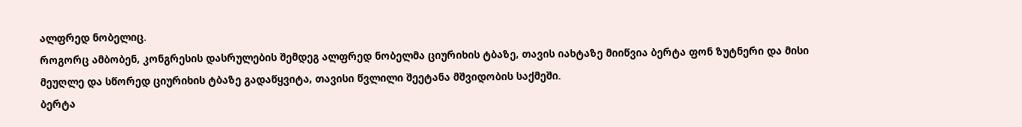ალფრედ ნობელიც.
როგორც ამბობენ, კონგრესის დასრულების შემდეგ ალფრედ ნობელმა ციურიხის ტბაზე, თავის იახტაზე მიიწვია ბერტა ფონ ზუტნერი და მისი მეუღლე და სწორედ ციურიხის ტბაზე გადაწყვიტა, თავისი წვლილი შეეტანა მშვიდობის საქმეში.
ბერტა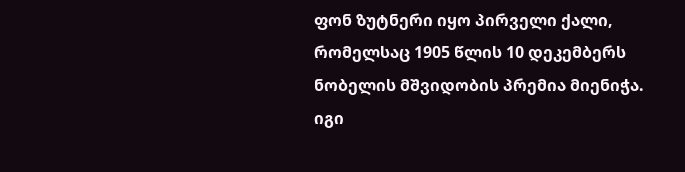ფონ ზუტნერი იყო პირველი ქალი, რომელსაც 1905 წლის 10 დეკემბერს ნობელის მშვიდობის პრემია მიენიჭა. იგი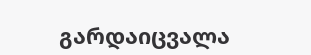გარდაიცვალა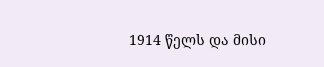1914 წელს და მისი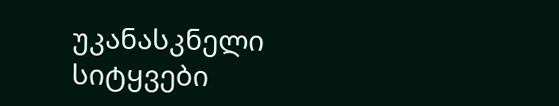უკანასკნელი სიტყვები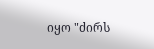იყო "ძირს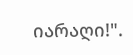იარაღი!".